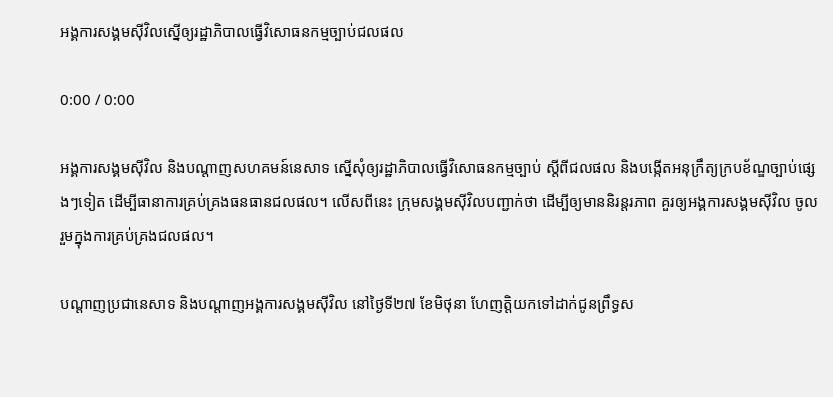អង្គការសង្គមស៊ីវិលស្នើឲ្យរដ្ឋាភិបាលធ្វើវិសោធនកម្មច្បាប់ជលផល

0:00 / 0:00

អង្គការសង្គមស៊ីវិល និងបណ្ដាញសហគមន៍នេសាទ ស្នើសុំឲ្យរដ្ឋាភិបាលធ្វើវិសោធនកម្មច្បាប់ ស្ដីពីជលផល និងបង្កើតអនុក្រឹត្យក្របខ័ណ្ឌច្បាប់ផ្សេងៗទៀត ដើម្បីធានាការគ្រប់គ្រងធនធានជលផល។ លើសពីនេះ ក្រុមសង្គមស៊ីវិលបញ្ជាក់ថា ដើម្បីឲ្យមាននិរន្តរភាព គួរឲ្យអង្គការសង្គមស៊ីវិល ចូលរួមក្នុងការគ្រប់គ្រងជលផល។

បណ្ដាញប្រជានេសាទ និងបណ្ដាញអង្គការសង្គមស៊ីវិល នៅថ្ងៃទី២៧ ខែមិថុនា ហែញត្តិយកទៅដាក់ជូនព្រឹទ្ធស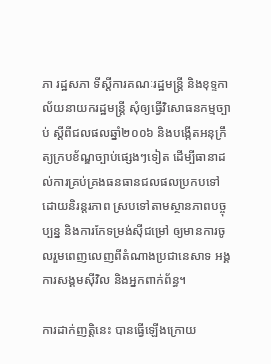ភា រដ្ឋសភា ទីស្ដីការគណៈរដ្ឋមន្ត្រី និងខុទ្ទកាល័យនាយករដ្ឋមន្ត្រី សុំឲ្យធ្វើវិសោធនកម្មច្បាប់ ស្ដីពីជលផលឆ្នាំ២០០៦ និងបង្កើតអនុក្រឹត្យក្របខ័ណ្ឌច្បាប់ផ្សេងៗទៀត ដើម្បីធានាដល់ការគ្រប់គ្រងធនធានជលផលប្រកបទៅដោយនិរន្តរភាព ស្របទៅតាមស្ថានភាពបច្ចុប្បន្ន និងការកែទម្រង់ស៊ីជម្រៅ ឲ្យមានការចូលរួមពេញលេញពីតំណាងប្រជានេសាទ អង្គការសង្គមស៊ីវិល និងអ្នកពាក់ព័ន្ធ។

ការដាក់ញត្តិនេះ បានធ្វើឡើងក្រោយ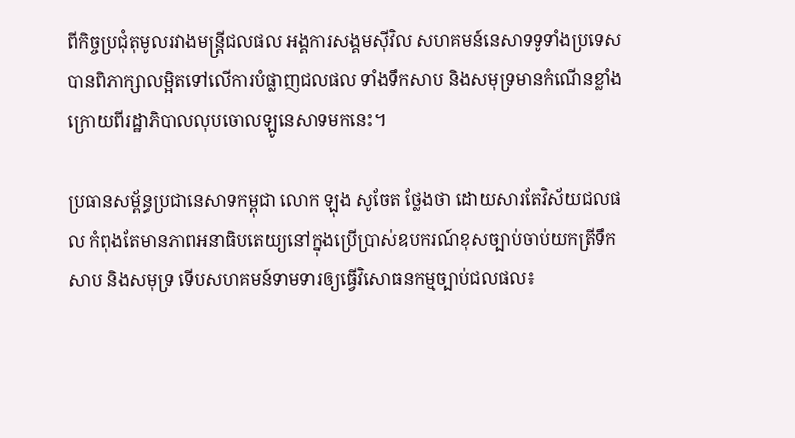ពីកិច្ចប្រជុំតុមូលរវាងមន្ត្រីជលផល អង្គការសង្គមស៊ីវិល សហគមន៍នេសាទទូទាំងប្រទេស បានពិភាក្សាលម្អិតទៅលើការបំផ្លាញជលផល ទាំងទឹកសាប និងសមុទ្រមានកំណើនខ្លាំង ក្រោយពីរដ្ឋាភិបាលលុបចោលឡូនេសាទមកនេះ។

ប្រធានសម្ព័ន្ធប្រជានេសាទកម្ពុជា លោក ឡុង សូចែត ថ្លែងថា ដោយសារតែវិស័យជលផល កំពុងតែមានភាពអនាធិបតេយ្យនៅក្នុងប្រើប្រាស់ឧបករណ៍ខុសច្បាប់ចាប់យកត្រីទឹកសាប និងសមុទ្រ ទើបសហគមន៍ទាមទារឲ្យធ្វើវិសោធនកម្មច្បាប់ជលផល៖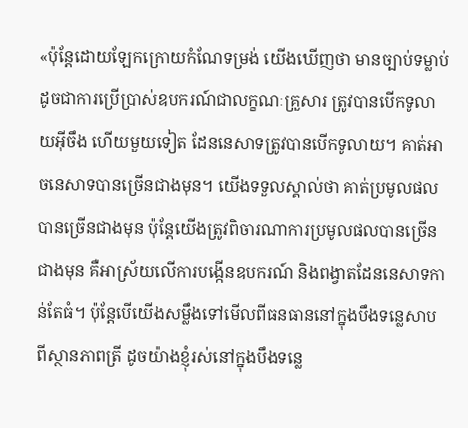«ប៉ុន្តែដោយឡែកក្រោយកំណែទម្រង់ យើងឃើញថា មានច្បាប់ទម្លាប់ដូចជាការប្រើប្រាស់ឧបករណ៍ជាលក្ខណៈគ្រួសារ ត្រូវបានបើកទូលាយអ៊ីចឹង ហើយមួយទៀត ដែននេសាទត្រូវបានបើកទូលាយ។ គាត់អាចនេសាទបានច្រើនជាងមុន។ យើងទទួលស្គាល់ថា គាត់ប្រមូលផលបានច្រើនជាងមុន ប៉ុន្តែយើងត្រូវពិចារណាការប្រមូលផលបានច្រើនជាងមុន គឺអាស្រ័យលើការបង្កើនឧបករណ៍ និងពង្វាតដែននេសាទកាន់តែធំ។ ប៉ុន្តែបើយើងសម្លឹងទៅមើលពីធនធាននៅក្នុងបឹងទន្លេសាប ពីស្ថានភាពត្រី ដូចយ៉ាងខ្ញុំរស់នៅក្នុងបឹងទន្លេ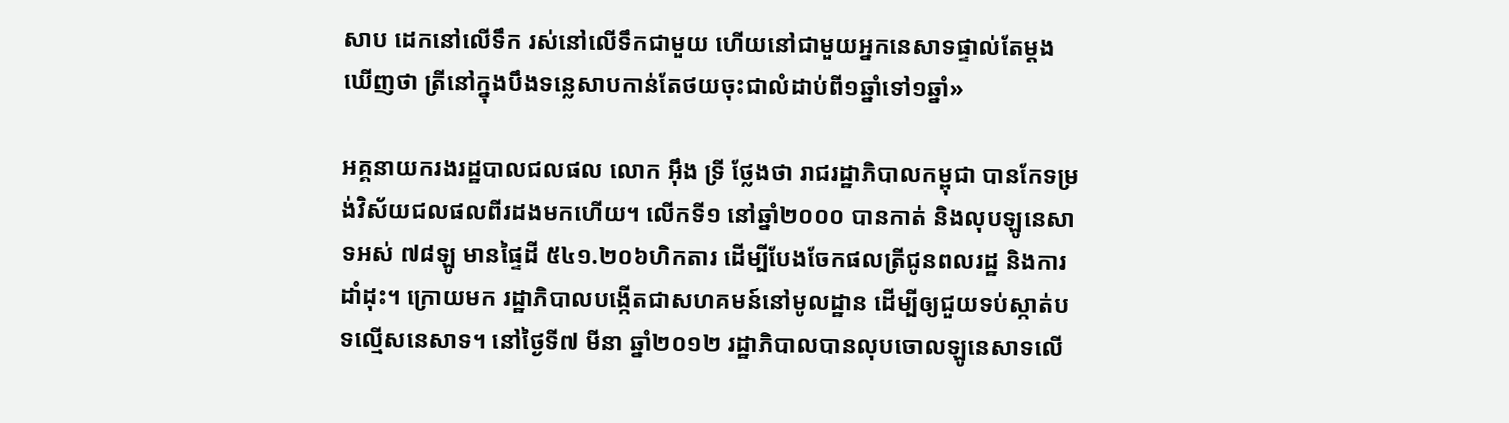សាប ដេកនៅលើទឹក រស់នៅលើទឹកជាមួយ ហើយនៅជាមួយអ្នកនេសាទផ្ទាល់តែម្តង ឃើញថា ត្រីនៅក្នុងបឹងទន្លេសាបកាន់តែថយចុះជាលំដាប់ពី១ឆ្នាំទៅ១ឆ្នាំ»

អគ្គនាយករងរដ្ឋបាលជលផល លោក អ៊ឹង ទ្រី ថ្លែងថា រាជរដ្ឋាភិបាលកម្ពុជា បានកែទម្រង់វិស័យជលផលពីរដងមកហើយ។ លើកទី១ នៅឆ្នាំ២០០០ បានកាត់ និងលុបឡូនេសាទអស់ ៧៨ឡូ មានផ្ទៃដី ៥៤១.២០៦ហិកតារ ដើម្បីបែងចែកផលត្រីជូនពលរដ្ឋ និងការដាំដុះ។ ក្រោយមក រដ្ឋាភិបាលបង្កើតជាសហគមន៍នៅមូលដ្ឋាន ដើម្បីឲ្យជួយទប់ស្កាត់បទល្មើសនេសាទ។ នៅថ្ងៃទី៧ មីនា ឆ្នាំ២០១២ រដ្ឋាភិបាលបានលុបចោលឡូនេសាទលើ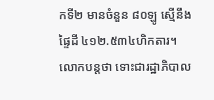កទី២ មានចំនួន ៨០ឡូ ស្មើនឹងផ្ទៃដី ៤១២.៥៣៤ហិកតារ។ លោកបន្តថា ទោះជារដ្ឋាភិបាល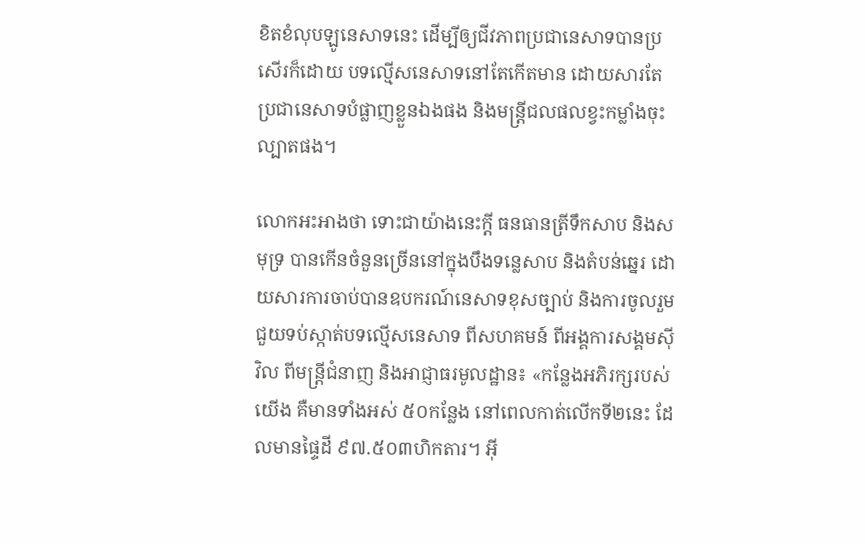ខិតខំលុបឡូនេសាទនេះ ដើម្បីឲ្យជីវភាពប្រជានេសាទបានប្រសើរក៏ដោយ បទល្មើសនេសាទនៅតែកើតមាន ដោយសារតែប្រជានេសាទបំផ្លាញខ្លួនឯងផង និងមន្ត្រីជលផលខ្វះកម្លាំងចុះល្បាតផង។

លោកអះអាងថា ទោះជាយ៉ាងនេះក្តី ធនធានត្រីទឹកសាប និងសមុទ្រ បានកើនចំនួនច្រើននៅក្នុងបឹងទន្លេសាប និងតំបន់ឆ្នេរ ដោយសារការចាប់បានឧបករណ៍នេសាទខុសច្បាប់ និងការចូលរួមជួយទប់ស្កាត់បទល្មើសនេសាទ ពីសហគមន៍ ពីអង្គការសង្គមស៊ីវិល ពីមន្ត្រីជំនាញ និងអាជ្ញាធរមូលដ្ឋាន៖ «កន្លែងអភិរក្សរបស់យើង គឺមានទាំងអស់ ៥០កន្លែង នៅពេលកាត់លើកទី២នេះ ដែលមានផ្ទៃដី ៩៧.៥០៣ហិកតារ។ អ៊ី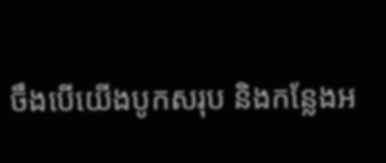ចឹងបើយើងបូកសរុប និងកន្លែងអ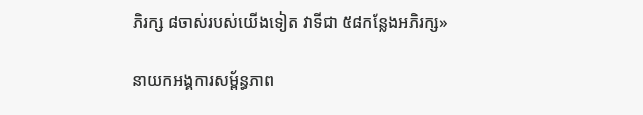ភិរក្ស ៨ចាស់របស់យើងទៀត វាទីជា ៥៨កន្លែងអភិរក្ស»

នាយកអង្គការសម្ព័ន្ធភាព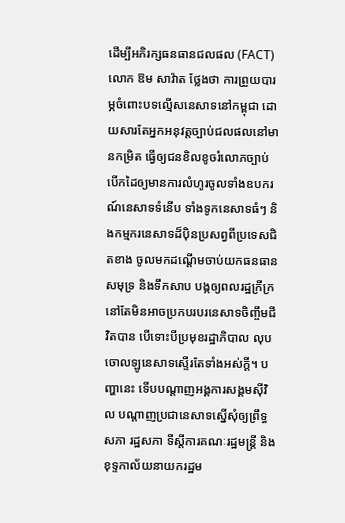ដើម្បីអភិរក្សធនធានជលផល (FACT) លោក ឱម សាវ៉ាត ថ្លែងថា ការព្រួយបារម្ភចំពោះបទល្មើសនេសាទនៅកម្ពុជា ដោយសារតែអ្នកអនុវត្តច្បាប់ជលផលនៅមានកម្រិត ធ្វើឲ្យជនខិលខូចរំលោភច្បាប់ បើកដៃឲ្យមានការលំហូរចូលទាំងឧបករណ៍នេសាទទំនើប ទាំងទូកនេសាទធំៗ និងកម្មករនេសាទដ៏ប៉ិនប្រសព្វពីប្រទេសជិតខាង ចូលមកដណ្ដើមចាប់យកធនធានសមុទ្រ និងទឹកសាប បង្កឲ្យពលរដ្ឋក្រីក្រនៅតែមិនអាចប្រកបរបរនេសាទចិញ្ចឹមជីវិតបាន បើទោះបីប្រមុខរដ្ឋាភិបាល លុបចោលឡូនេសាទស្ទើរតែទាំងអស់ក្តី។ បញ្ហានេះ ទើបបណ្ដាញអង្គការសង្គមស៊ីវិល បណ្ដាញប្រជានេសាទស្នើសុំឲ្យព្រឹទ្ធសភា រដ្ឋសភា ទីស្ដីការគណៈរដ្ឋមន្ត្រី និងខុទ្ទកាល័យនាយករដ្ឋម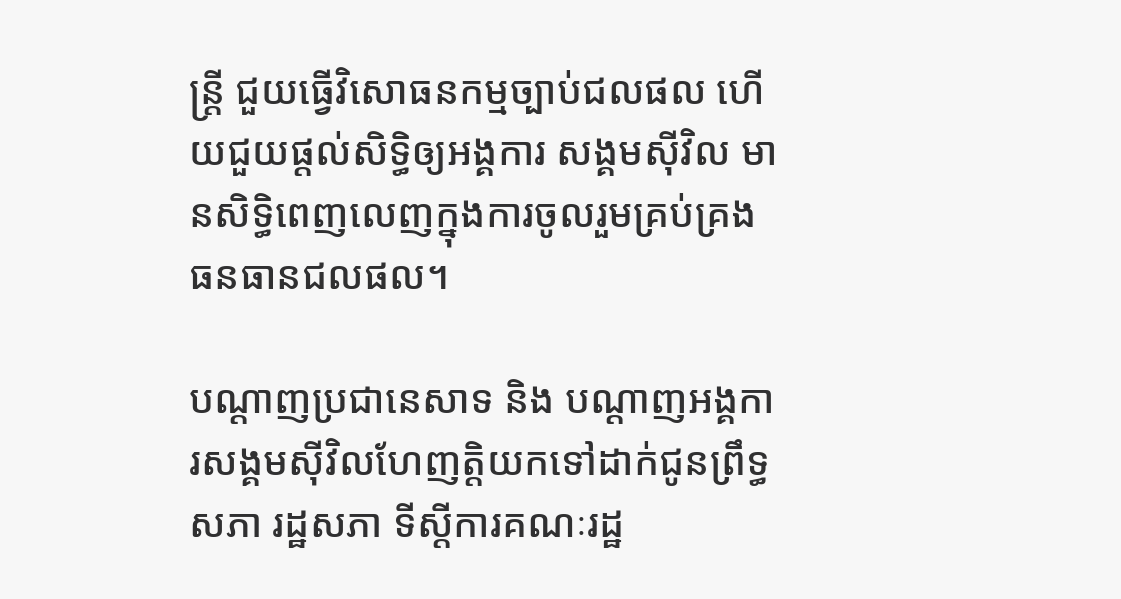ន្ត្រី ជួយធ្វើវិសោធនកម្មច្បាប់ជលផល ហើយជួយផ្តល់សិទ្ធិឲ្យអង្គការ សង្គមស៊ីវិល មានសិទ្ធិពេញលេញក្នុងការចូលរួមគ្រប់គ្រងធនធានជលផល។

បណ្ដាញប្រជានេសាទ និង បណ្ដាញអង្គការសង្គមស៊ីវិលហែញត្តិយកទៅដាក់ជូនព្រឹទ្ធសភា រដ្ឋសភា ទីស្ដីការគណៈរដ្ឋ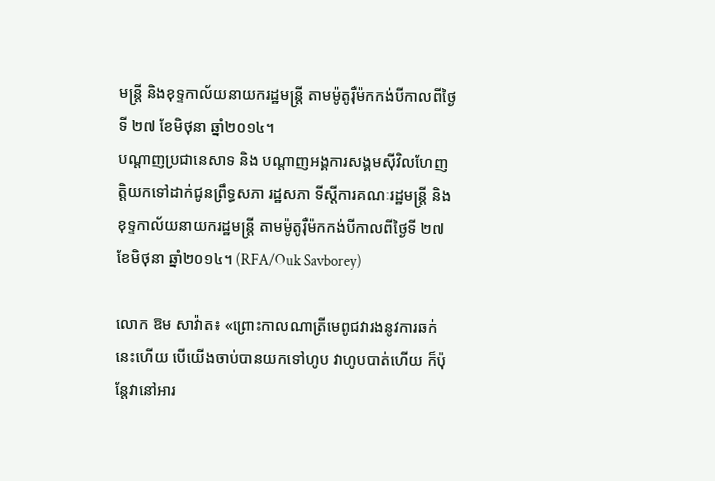មន្ត្រី និងខុទ្ទកាល័យនាយករដ្ឋមន្ត្រី តាមម៉ូតូរ៉ឺម៉កកង់បីកាលពីថ្ងៃទី ២៧ ខែមិថុនា ឆ្នាំ២០១៤។
បណ្ដាញប្រជានេសាទ និង បណ្ដាញអង្គការសង្គមស៊ីវិលហែញត្តិយកទៅដាក់ជូនព្រឹទ្ធសភា រដ្ឋសភា ទីស្ដីការគណៈរដ្ឋមន្ត្រី និងខុទ្ទកាល័យនាយករដ្ឋមន្ត្រី តាមម៉ូតូរ៉ឺម៉កកង់បីកាលពីថ្ងៃទី ២៧ ខែមិថុនា ឆ្នាំ២០១៤។ (RFA/Ouk Savborey)

លោក ឱម សាវ៉ាត៖ «ព្រោះកាលណាត្រីមេពូជវារងនូវការឆក់នេះហើយ បើយើងចាប់បានយកទៅហូប វាហូបបាត់ហើយ ក៏ប៉ុន្តែវានៅអារ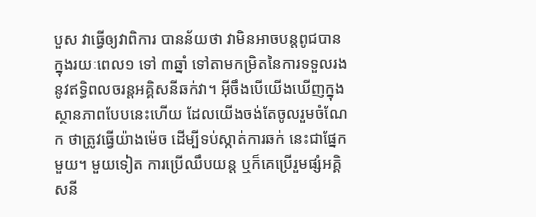បួស វាធ្វើឲ្យវាពិការ បានន័យថា វាមិនអាចបន្តពូជបានក្នុងរយៈពេល១ ទៅ ៣ឆ្នាំ ទៅតាមកម្រិតនៃការទទួលរងនូវឥទ្ធិពលចរន្តអគ្គិសនីឆក់វា។ អ៊ីចឹងបើយើងឃើញក្នុងស្ថានភាពបែបនេះហើយ ដែលយើងចង់តែចូលរួមចំណែក ថាត្រូវធ្វើយ៉ាងម៉េច ដើម្បីទប់ស្កាត់ការឆក់ នេះជាផ្នែកមួយ។ មួយទៀត ការប្រើឈឹបយន្ត ឬក៏គេប្រើរួមផ្សំអគ្គិសនី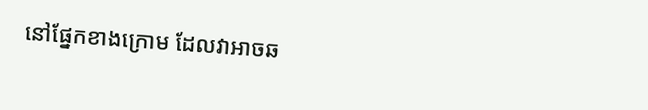នៅផ្នែកខាងក្រោម ដែលវាអាចឆ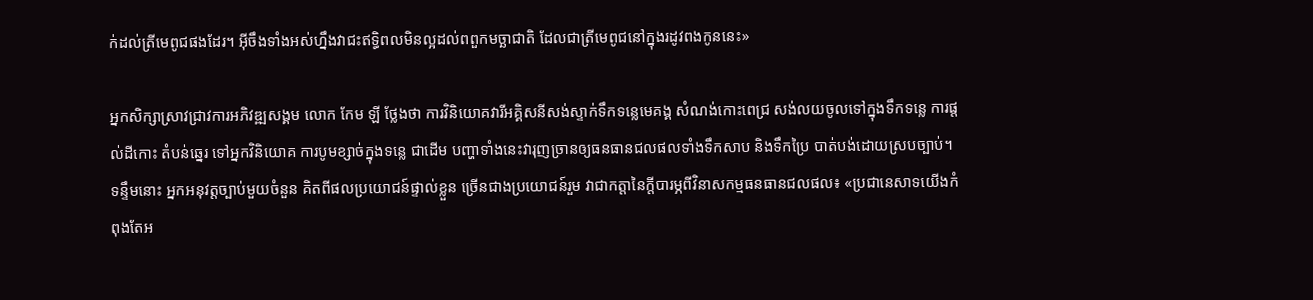ក់ដល់ត្រីមេពូជផងដែរ។ អ៊ីចឹងទាំងអស់ហ្នឹងវាជះឥទ្ធិពលមិនល្អដល់ពពួកមច្ឆាជាតិ ដែលជាត្រីមេពូជនៅក្នុងរដូវពងកូននេះ»

អ្នកសិក្សាស្រាវជ្រាវការអភិវឌ្ឍសង្គម លោក កែម ឡី ថ្លែងថា ការវិនិយោគវារីអគ្គិសនីសង់ស្ទាក់ទឹកទន្លេមេគង្គ សំណង់កោះពេជ្រ សង់លយចូលទៅក្នុងទឹកទន្លេ ការផ្តល់ដីកោះ តំបន់ឆ្នេរ ទៅអ្នកវិនិយោគ ការបូមខ្សាច់ក្នុងទន្លេ ជាដើម បញ្ហាទាំងនេះវារុញច្រានឲ្យធនធានជលផលទាំងទឹកសាប និងទឹកប្រៃ បាត់បង់ដោយស្របច្បាប់។ ទន្ទឹមនោះ អ្នកអនុវត្តច្បាប់មួយចំនួន គិតពីផលប្រយោជន៍ផ្ទាល់ខ្លួន ច្រើនជាងប្រយោជន៍រួម វាជាកត្តានៃក្តីបារម្ភពីវិនាសកម្មធនធានជលផល៖ «ប្រជានេសាទយើងកំពុងតែអ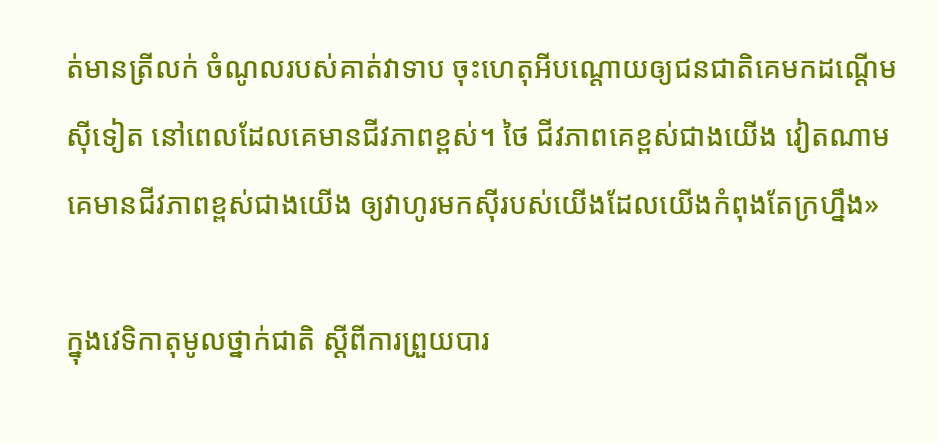ត់មានត្រីលក់ ចំណូលរបស់គាត់វាទាប ចុះហេតុអីបណ្តោយឲ្យជនជាតិគេមកដណ្ដើមស៊ីទៀត នៅពេលដែលគេមានជីវភាពខ្ពស់។ ថៃ ជីវភាពគេខ្ពស់ជាងយើង វៀតណាម គេមានជីវភាពខ្ពស់ជាងយើង ឲ្យវាហូរមកស៊ីរបស់យើងដែលយើងកំពុងតែក្រហ្នឹង»

ក្នុងវេទិកាតុមូលថ្នាក់ជាតិ ស្ដីពីការព្រួយបារ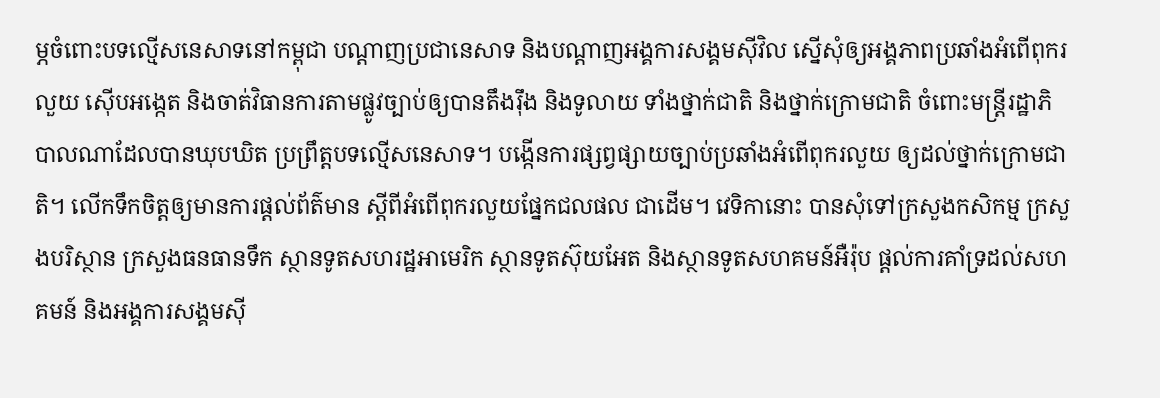ម្ភចំពោះបទល្មើសនេសាទនៅកម្ពុជា បណ្ដាញប្រជានេសាទ និងបណ្ដាញអង្គការសង្គមស៊ីវិល ស្នើសុំឲ្យអង្គភាពប្រឆាំងអំពើពុករលួយ ស៊ើបអង្កេត និងចាត់វិធានការតាមផ្លូវច្បាប់ឲ្យបានតឹងរ៉ឹង និងទូលាយ ទាំងថ្នាក់ជាតិ និងថ្នាក់ក្រោមជាតិ ចំពោះមន្ត្រីរដ្ឋាភិបាលណាដែលបានឃុបឃិត ប្រព្រឹត្តបទល្មើសនេសាទ។ បង្កើនការផ្សព្វផ្សាយច្បាប់ប្រឆាំងអំពើពុករលួយ ឲ្យដល់ថ្នាក់ក្រោមជាតិ។ លើកទឹកចិត្តឲ្យមានការផ្តល់ព័ត៌មាន ស្ដីពីអំពើពុករលួយផ្នែកជលផល ជាដើម។ វេទិកានោះ បានសុំទៅក្រសួងកសិកម្ម ក្រសួងបរិស្ថាន ក្រសួងធនធានទឹក ស្ថានទូតសហរដ្ឋអាមេរិក ស្ថានទូតស៊ុយអែត និងស្ថានទូតសហគមន៍អឺរ៉ុប ផ្តល់ការគាំទ្រដល់សហគមន៍ និងអង្គការសង្គមស៊ី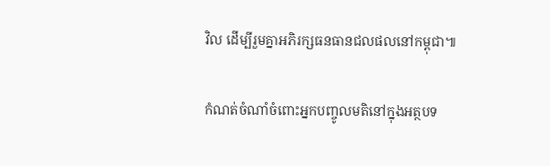វិល ដើម្បីរួមគ្នាអភិរក្សធនធានជលផលនៅកម្ពុជា៕

កំណត់ចំណាំចំពោះអ្នកបញ្ចូលមតិនៅក្នុងអត្ថបទ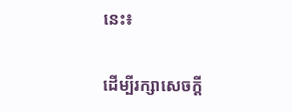នេះ៖

ដើម្បីរក្សាសេចក្ដី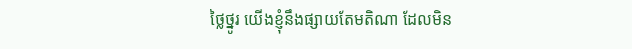ថ្លៃថ្នូរ យើងខ្ញុំនឹងផ្សាយតែមតិណា ដែលមិន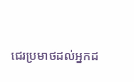ជេរប្រមាថដល់អ្នកដ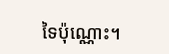ទៃប៉ុណ្ណោះ។